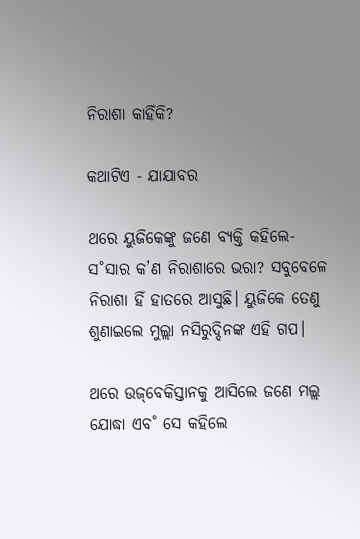ନିରାଶା କାହିଁକି?

କଥାଟିଏ - ଯାଯାବର

ଥରେ ୟୁଜିକେଙ୍କୁ ଜଣେ ବ୍ୟକ୍ତି କହିଲେ- ସ˚ସାର କ’ଣ ନିରାଶାରେ ଭରା? ସବୁବେଳେ ନିରାଶା ହିଁ ହାତରେ ଆସୁଛି। ୟୁଜିକେ ତେଣୁ ଶୁଣାଇଲେ ମୁଲ୍ଲା ନସିରୁଦ୍ଦିନଙ୍କ ଏହି ଗପ।

ଥରେ ଉଜ୍‌ବେକିସ୍ତାନକୁ ଆସିଲେ ଜଣେ ମଲ୍ଲ ଯୋଦ୍ଧା ଏବ˚ ସେ କହିଲେ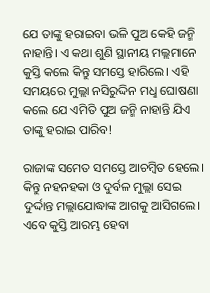ଯେ ତାଙ୍କୁ ହରାଇବା ଭଳି ପୁଅ କେହି ଜନ୍ମି ନାହାନ୍ତି। ଏ କଥା ଶୁଣି ସ୍ଥାନୀୟ ମଲ୍ଲମାନେ କୁସ୍ତି କଲେ କିନ୍ତୁ ସମସ୍ତେ ହାରିଲେ। ଏହି ସମୟରେ ମୁଲ୍ଲା ନସିରୁଦ୍ଦିନ ମଧୢ ଘୋଷଣା କଲେ ଯେ ଏମିତି ପୁଅ ଜନ୍ମି ନାହାନ୍ତି ଯିଏ ତାଙ୍କୁ ହରାଇ ପାରିବ!

ରାଜାଙ୍କ ସମେତ ସମସ୍ତେ ଆଚମ୍ବିତ ହେଲେ। କିନ୍ତୁ ନହନହକା ଓ ଦୁର୍ବଳ ମୁଲ୍ଲା ସେଇ ଦୁର୍ଦ୍ଦାନ୍ତ ମଲ୍ଲାଯୋଦ୍ଧାଙ୍କ ଆଗକୁ ଆସିଗଲେ। ଏବେ କୁସ୍ତି ଆରମ୍ଭ ହେବା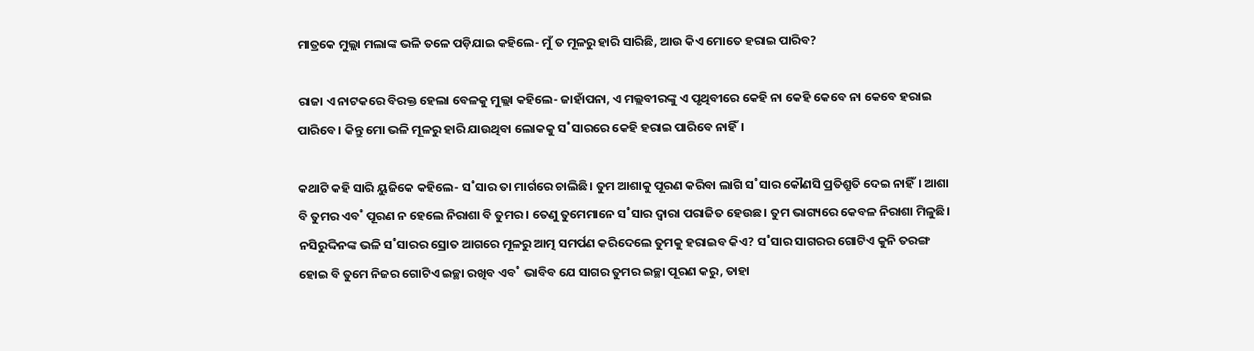ମାତ୍ରକେ ମୁଲ୍ଲା ମଲାଙ୍କ ଭଳି ତଳେ ପଡ଼ିଯାଇ କହିଲେ- ମୁଁ ତ ମୂଳରୁ ହାରି ସାରିଛି, ଆଉ କିଏ ମୋତେ ହରାଇ ପାରିବ?

ରାଜା ଏ ନାଟକରେ ବିରକ୍ତ ହେଲା ବେଳକୁ ମୁଲ୍ଲା କହିଲେ- ଜାହାଁପନା, ଏ ମଲ୍ଲବୀରଙ୍କୁ ଏ ପୃଥିବୀରେ କେହି ନା କେହି କେବେ ନା କେବେ ହରାଇ ପାରିବେ। କିନ୍ତୁ ମୋ ଭଳି ମୂଳରୁ ହାରି ଯାଉଥିବା ଲୋକକୁ ସ˚ସାରରେ କେହି ହରାଇ ପାରିବେ ନାହିଁ।

କଥାଟି କହି ସାରି ୟୁଜିକେ କହିଲେ- ସ˚ସାର ତା ମାର୍ଗରେ ଚାଲିଛି। ତୁମ ଆଶାକୁ ପୂରଣ କରିବା ଲାଗି ସ˚ସାର କୌଣସି ପ୍ରତିଶ୍ରୁତି ଦେଇ ନାହିଁ। ଆଶା ବି ତୁମର ଏବ˚ ପୂରଣ ନ ହେଲେ ନିରାଶା ବି ତୁମର। ତେଣୁ ତୁମେମାନେ ସ˚ସାର ଦ୍ବାରା ପରାଜିତ ହେଉଛ। ତୁମ ଭାଗ୍ୟରେ କେବଳ ନିରାଶା ମିଳୁଛି। ନସିରୁଦ୍ଦିନଙ୍କ ଭଳି ସ˚ସାରର ସ୍ରୋତ ଆଗରେ ମୂଳରୁ ଆତ୍ମ ସମର୍ପଣ କରିଦେଲେ ତୁମକୁ ହରାଇବ କିଏ? ସ˚ସାର ସାଗରର ଗୋଟିଏ କୁନି ତରଙ୍ଗ ହୋଇ ବି ତୁମେ ନିଜର ଗୋଟିଏ ଇଚ୍ଛା ରଖିବ ଏବ˚ ଭାବିବ ଯେ ସାଗର ତୁମର ଇଚ୍ଛା ପୂରଣ କରୁ, ତାହା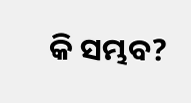କି ସମ୍ଭବ?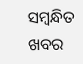ସମ୍ବନ୍ଧିତ ଖବର